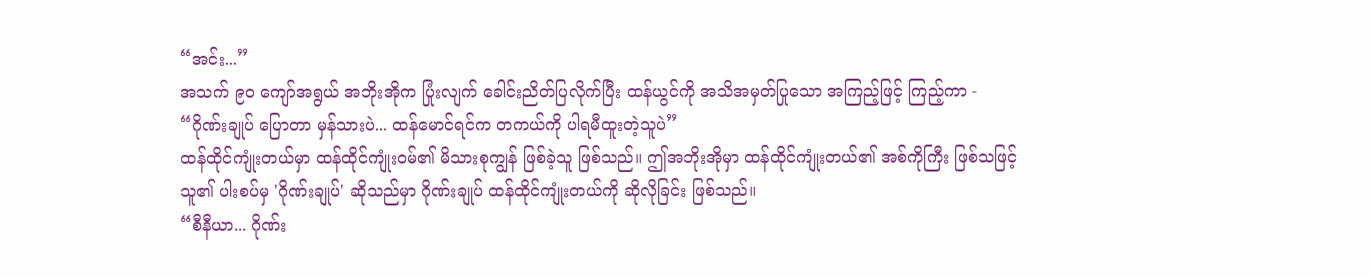“အင်း...”
အသက် ၉၀ ကျော်အရွယ် အဘိုးအိုက ပြုံးလျက် ခေါင်းညိတ်ပြလိုက်ပြီး ထန်ယွင်ကို အသိအမှတ်ပြုသော အကြည့်ဖြင့် ကြည့်ကာ -
“ဂိုဏ်းချုပ် ပြောတာ မှန်သားပဲ... ထန်မောင်ရင်က တကယ်ကို ပါရမီထူးတဲ့သူပဲ”
ထန်ထိုင်ကျုံးတယ်မှာ ထန်ထိုင်ကျုံးဝမ်၏ မိသားစုကျွန် ဖြစ်ခဲ့သူ ဖြစ်သည်။ ဤအဘိုးအိုမှာ ထန်ထိုင်ကျုံးတယ်၏ အစ်ကိုကြီး ဖြစ်သဖြင့် သူ၏ ပါးစပ်မှ 'ဂိုဏ်းချုပ်' ဆိုသည်မှာ ဂိုဏ်းချုပ် ထန်ထိုင်ကျုံးတယ်ကို ဆိုလိုခြင်း ဖြစ်သည်။
“စီနီယာ... ဂိုဏ်း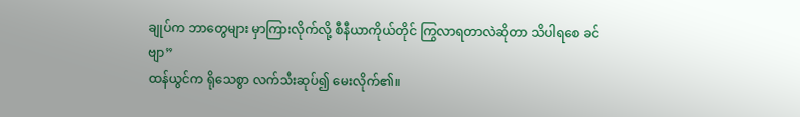ချုပ်က ဘာတွေများ မှာကြားလိုက်လို့ စီနီယာကိုယ်တိုင် ကြွလာရတာလဲဆိုတာ သိပါရစေ ခင်ဗျာ”
ထန်ယွင်က ရိုသေစွာ လက်သီးဆုပ်၍ မေးလိုက်၏။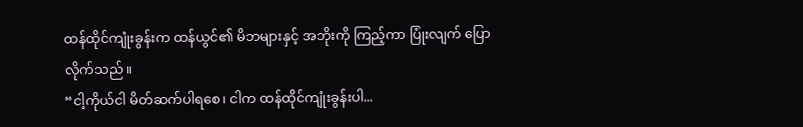ထန်ထိုင်ကျုံးခွန်းက ထန်ယွင်၏ မိဘများနှင့် အဘိုးကို ကြည့်ကာ ပြုံးလျက် ပြောလိုက်သည်။
“ငါ့ကိုယ်ငါ မိတ်ဆက်ပါရစေ၊ ငါက ထန်ထိုင်ကျုံးခွန်းပါ...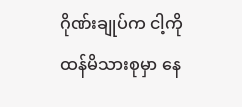ဂိုဏ်းချုပ်က ငါ့ကို ထန်မိသားစုမှာ နေ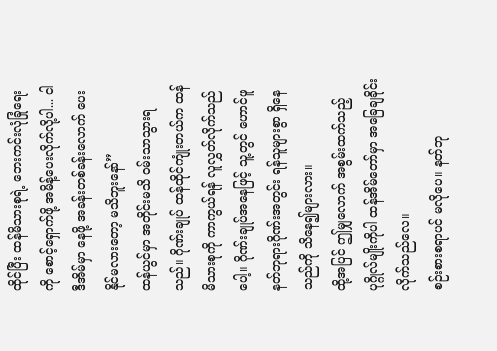ထိုင်ပြီး ထန်မိသားစုရဲ့ ဘေးကင်းလုံခြုံရေးကို စောင့်ရှောက်ဖို့ အမိန့်ပေးလိုက်လို့ပါ... ငါ ဒီအိမ်မှာ နေဖို့ အခန်းတစ်ခန်းလောက် ပေးနိုင်မလားတော့ မသိဘူးနော်”
ထန်ယွင်မှာ အတိုင်းမသိ ဝမ်းသာသွားရသည်။ ဂိုဏ်းချုပ် ထန်ထိုင်ကျုံးတယ်က ထန်မိသားစုကို ကာကွယ်ရန် လူလွှတ်လိုက်သည်ပေါ့။ ဂိုဏ်းချုပ်အနေဖြင့် သူ့တွင် ဟောင်ဖူနတ်ဘုရားဂိုဏ်းအတွင်း ရန်သူများစွာ ရှိနေသည်ကို သိနေ၍များလား။
ထို့အပြင် ဤမျှလောက် အစွမ်းထက်သည့် ပုဂ္ဂိုလ်မျိုးကိုပါ ထန်အိမ်တော်မှာ အခြေချခိုင်းလိုက်သည်လေ။
စဉ်းစားစရာပင် မလိုပေ။ နတ်ဘု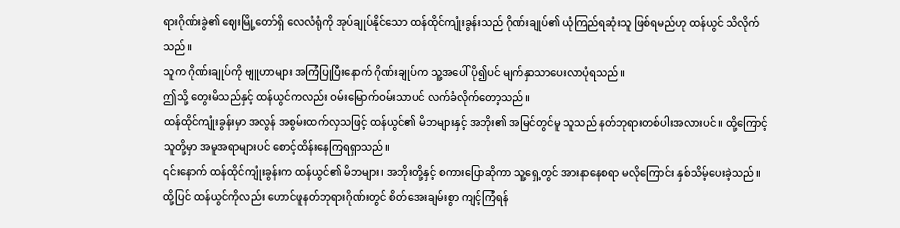ရားဂိုဏ်းခွဲ၏ ဈေးမြို့တော်ရှိ လေလံရုံကို အုပ်ချုပ်နိုင်သော ထန်ထိုင်ကျုံးခွန်းသည် ဂိုဏ်းချုပ်၏ ယုံကြည်ရဆုံးသူ ဖြစ်ရမည်ဟု ထန်ယွင် သိလိုက်သည်။
သူက ဂိုဏ်းချုပ်ကို ဗျူဟာများ အကြံပြုပြီးနောက် ဂိုဏ်းချုပ်က သူ့အပေါ် ပို၍ပင် မျက်နှာသာပေးလာပုံရသည်။
ဤသို့ တွေးမိသည်နှင့် ထန်ယွင်ကလည်း ဝမ်းမြောက်ဝမ်းသာပင် လက်ခံလိုက်တော့သည်။
ထန်ထိုင်ကျုံးခွန်းမှာ အလွန် အစွမ်းထက်လှသဖြင့် ထန်ယွင်၏ မိဘများနှင့် အဘိုး၏ အမြင်တွင်မူ သူသည် နတ်ဘုရားတစ်ပါးအလားပင်။ ထို့ကြောင့် သူတို့မှာ အမူအရာများပင် စောင့်ထိန်းနေကြရရှာသည်။
၎င်းနောက် ထန်ထိုင်ကျုံးခွန်းက ထန်ယွင်၏ မိဘများ၊ အဘိုးတို့နှင့် စကားပြောဆိုကာ သူ့ရှေ့တွင် အားနာနေစရာ မလိုကြောင်း နှစ်သိမ့်ပေးခဲ့သည်။
ထို့ပြင် ထန်ယွင်ကိုလည်း ဟောင်ဖူနတ်ဘုရားဂိုဏ်းတွင် စိတ်အေးချမ်းစွာ ကျင့်ကြံရန်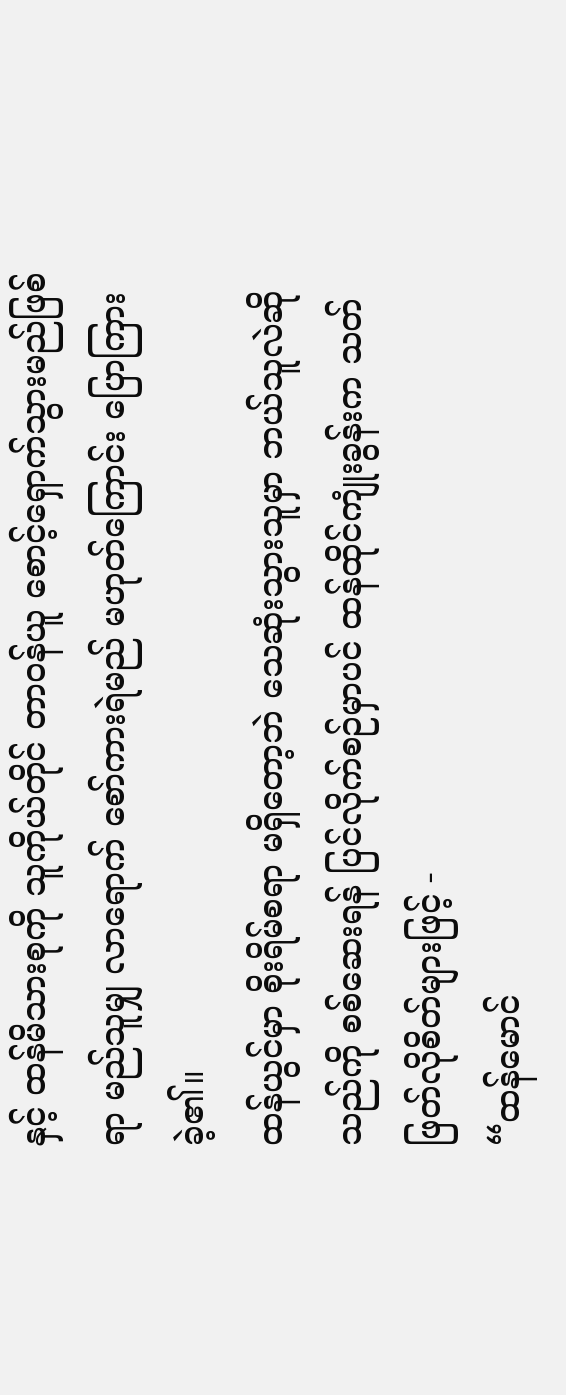နှင့် ထန်မိသားစုကို သူကိုယ်တိုင် တာဝန်ယူ စောင့်ရှောက်သွားမည်ဖြစ်ရာ မည်သူမျှ လာရောက် စော်ကားရဲမည် မဟုတ်ကြောင်း ပြောကြားခဲ့၏။
ထန်ယွင်မှာ စိုးရိမ်စရာ မရှိတော့ဘဲ သေဆုံးသွားသူမှာ ဘယ်သူလဲဆိုသည်ကို စစ်ဆေးရန် ပြင်လိုက်စဉ်မှာပင် ထန်ထိုင်ကျုံးခွန်းက သတ်ဖြတ်လိုစိတ်များဖြင့် -
“ထန်မောင်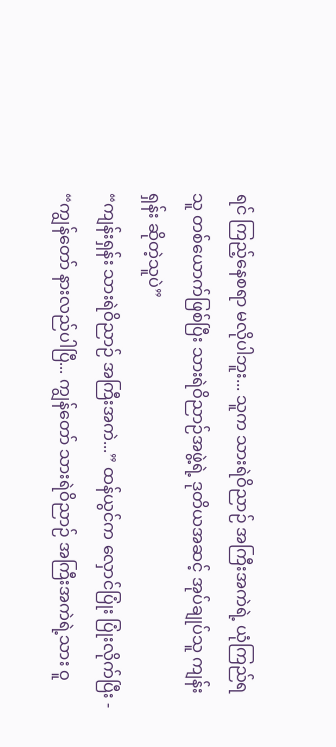ရင် ကြည့်နေစရာ မလိုပါဘူး... သူက သားရဲဝိညာဉ် အကြီးအကဲရဲ့ ယုံကြည်ရသူ တစ်ယောက်ဖြစ်ပြီး သားရဲဝိညာဉ်အဖွဲ့ရဲ့ ဒုတိယအဆင့် အုပ်ချုပ်သူ ကျန်းရှန်း ဆိုတဲ့သူပဲ”
“ကျန်းရှန်း သားရဲဝိညာဉ် အကြီးအကဲ...” ထန်ယွင်က လှောင်ပြုံး ပြုံးလိုက်ပြီး -
“ကျွန်တော် နားလည်ပါပြီ... ကျွန်တော် သားရဲဝိညာဉ် အကြီးအကဲရဲ့သား ဝူ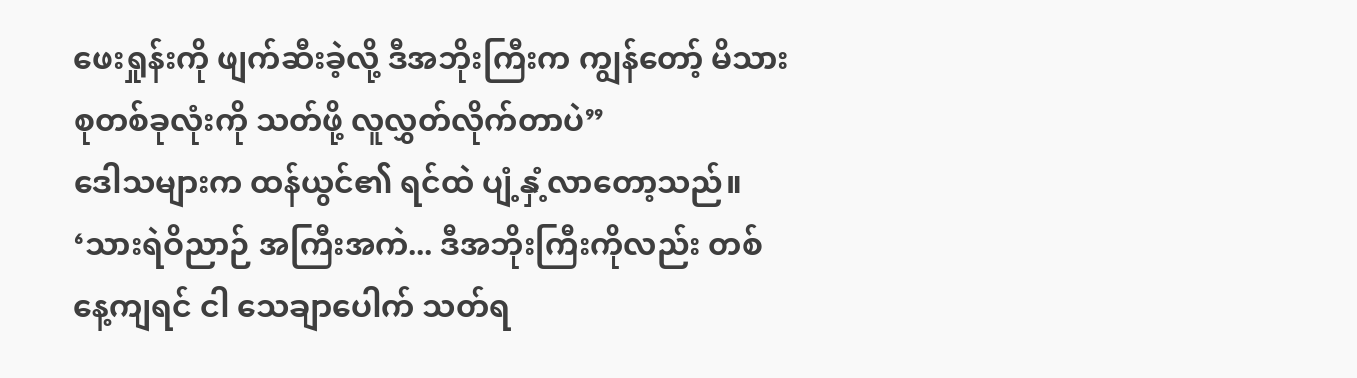ဖေးရှုန်းကို ဖျက်ဆီးခဲ့လို့ ဒီအဘိုးကြီးက ကျွန်တော့် မိသားစုတစ်ခုလုံးကို သတ်ဖို့ လူလွှတ်လိုက်တာပဲ”
ဒေါသများက ထန်ယွင်၏ ရင်ထဲ ပျံ့နှံ့လာတော့သည်။
‘သားရဲဝိညာဉ် အကြီးအကဲ... ဒီအဘိုးကြီးကိုလည်း တစ်နေ့ကျရင် ငါ သေချာပေါက် သတ်ရ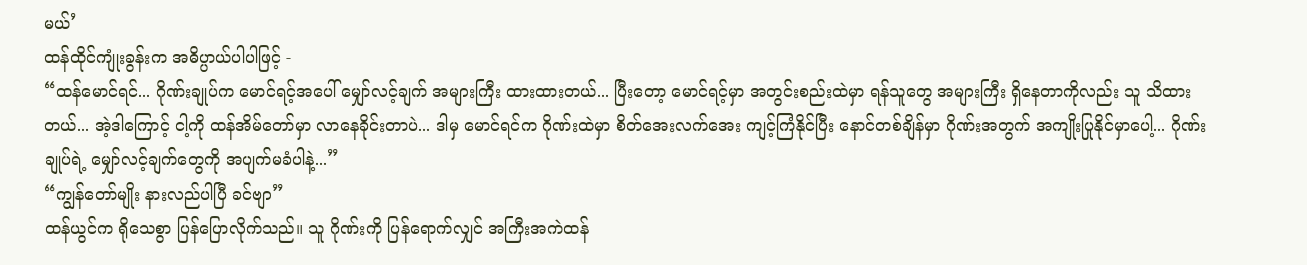မယ်’
ထန်ထိုင်ကျုံးခွန်းက အဓိပ္ပာယ်ပါပါဖြင့် -
“ထန်မောင်ရင်... ဂိုဏ်းချုပ်က မောင်ရင့်အပေါ် မျှော်လင့်ချက် အများကြီး ထားထားတယ်... ပြီးတော့ မောင်ရင့်မှာ အတွင်းစည်းထဲမှာ ရန်သူတွေ အများကြီး ရှိနေတာကိုလည်း သူ သိထားတယ်... အဲ့ဒါကြောင့် ငါ့ကို ထန်အိမ်တော်မှာ လာနေခိုင်းတာပဲ... ဒါမှ မောင်ရင်က ဂိုဏ်းထဲမှာ စိတ်အေးလက်အေး ကျင့်ကြံနိုင်ပြီး နောင်တစ်ချိန်မှာ ဂိုဏ်းအတွက် အကျိုးပြုနိုင်မှာပေါ့... ဂိုဏ်းချုပ်ရဲ့ မျှော်လင့်ချက်တွေကို အပျက်မခံပါနဲ့...”
“ကျွန်တော်မျိုး နားလည်ပါပြီ ခင်ဗျာ”
ထန်ယွင်က ရိုသေစွာ ပြန်ပြောလိုက်သည်။ သူ ဂိုဏ်းကို ပြန်ရောက်လျှင် အကြီးအကဲထန်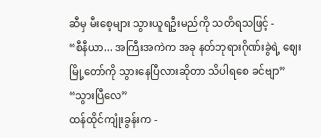ဆီမှ မီးစေ့များ သွားယူရဦးမည်ကို သတိရသဖြင့် -
“စီနီယာ... အကြီးအကဲက အခု နတ်ဘုရားဂိုဏ်းခွဲရဲ့ ဈေးမြို့တော်ကို သွားနေပြီလားဆိုတာ သိပါရစေ ခင်ဗျာ”
“သွားပြီလေ”
ထန်ထိုင်ကျုံးခွန်းက -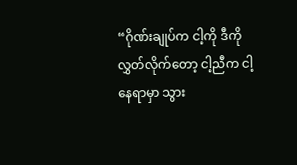“ဂိုဏ်းချုပ်က ငါ့ကို ဒီကို လွှတ်လိုက်တော့ ငါ့ညီက ငါ့နေရာမှာ သွား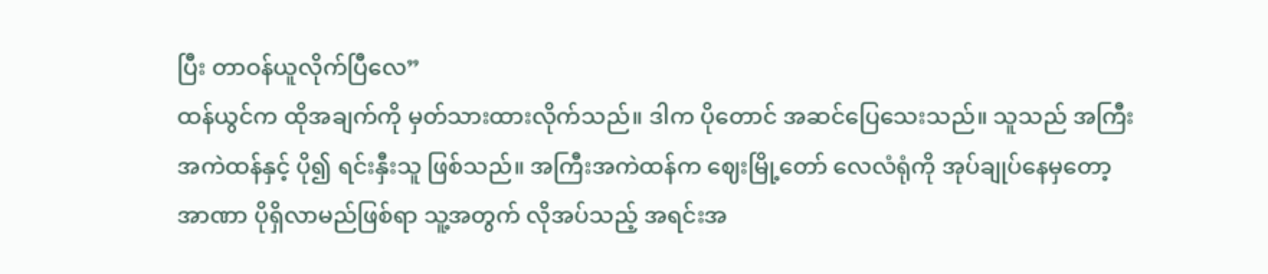ပြီး တာဝန်ယူလိုက်ပြီလေ”
ထန်ယွင်က ထိုအချက်ကို မှတ်သားထားလိုက်သည်။ ဒါက ပိုတောင် အဆင်ပြေသေးသည်။ သူသည် အကြီးအကဲထန်နှင့် ပို၍ ရင်းနှီးသူ ဖြစ်သည်။ အကြီးအကဲထန်က ဈေးမြို့တော် လေလံရုံကို အုပ်ချုပ်နေမှတော့ အာဏာ ပိုရှိလာမည်ဖြစ်ရာ သူ့အတွက် လိုအပ်သည့် အရင်းအ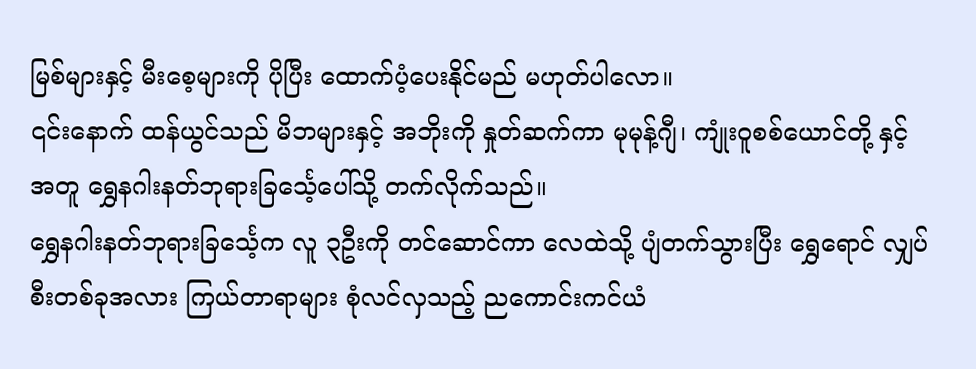မြစ်များနှင့် မီးစေ့များကို ပိုပြီး ထောက်ပံ့ပေးနိုင်မည် မဟုတ်ပါလော။
၎င်းနောက် ထန်ယွင်သည် မိဘများနှင့် အဘိုးကို နှုတ်ဆက်ကာ မုမုန့်ဂျီ၊ ကျုံးဝူစစ်ယောင်တို့ နှင့်အတူ ရွှေနဂါးနတ်ဘုရားခြင်္သေ့ပေါ်သို့ တက်လိုက်သည်။
ရွှေနဂါးနတ်ဘုရားခြင်္သေ့က လူ ၃ဦးကို တင်ဆောင်ကာ လေထဲသို့ ပျံတက်သွားပြီး ရွှေရောင် လျှပ်စီးတစ်ခုအလား ကြယ်တာရာများ စုံလင်လှသည့် ညကောင်းကင်ယံ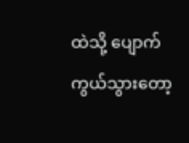ထဲသို့ ပျောက်ကွယ်သွားတော့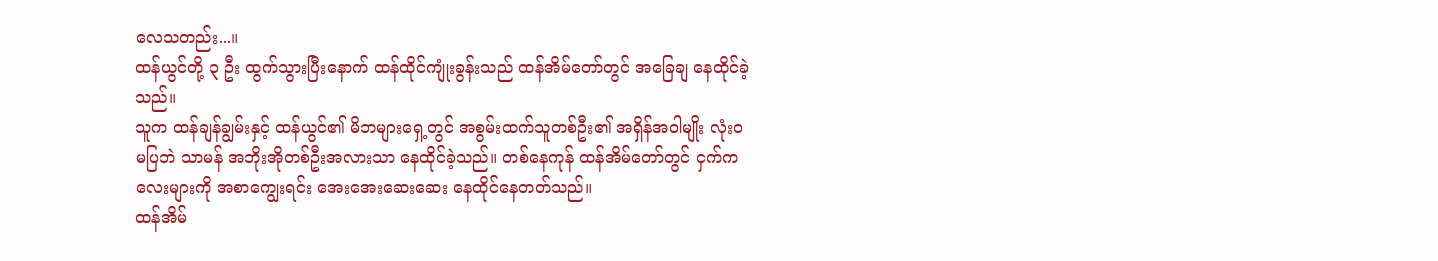လေသတည်း...။
ထန်ယွင်တို့ ၃ ဦး ထွက်သွားပြီးနောက် ထန်ထိုင်ကျုံးခွန်းသည် ထန်အိမ်တော်တွင် အခြေချ နေထိုင်ခဲ့သည်။
သူက ထန်ချန်ချွမ်းနှင့် ထန်ယွင်၏ မိဘများရှေ့တွင် အစွမ်းထက်သူတစ်ဦး၏ အရှိန်အဝါမျိုး လုံးဝ မပြဘဲ သာမန် အဘိုးအိုတစ်ဦးအလားသာ နေထိုင်ခဲ့သည်။ တစ်နေကုန် ထန်အိမ်တော်တွင် ငှက်ကလေးများကို အစာကျွေးရင်း အေးအေးဆေးဆေး နေထိုင်နေတတ်သည်။
ထန်အိမ်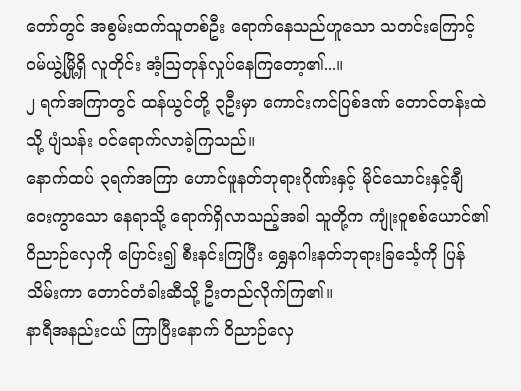တော်တွင် အစွမ်းထက်သူတစ်ဦး ရောက်နေသည်ဟူသော သတင်းကြောင့် ဝမ်ယွဲ့မြို့ရှိ လူတိုင်း အံ့ဩတုန်လှုပ်နေကြတော့၏...။
၂ ရက်အကြာတွင် ထန်ယွင်တို့ ၃ဦးမှာ ကောင်းကင်ပြစ်ဒဏ် တောင်တန်းထဲသို့ ပျံသန်း ဝင်ရောက်လာခဲ့ကြသည်။
နောက်ထပ် ၃ရက်အကြာ ဟောင်ဖူနတ်ဘုရားဂိုဏ်းနှင့် မိုင်သောင်းနှင့်ချီ ဝေးကွာသော နေရာသို့ ရောက်ရှိလာသည့်အခါ သူတို့က ကျုံးဝူစစ်ယောင်၏ ဝိညာဉ်လှေကို ပြောင်း၍ စီးနင်းကြပြီး ရွှေနဂါးနတ်ဘုရားခြင်္သေ့ကို ပြန်သိမ်းကာ တောင်တံခါးဆီသို့ ဦးတည်လိုက်ကြ၏။
နာရီအနည်းငယ် ကြာပြီးနောက် ဝိညာဉ်လှေ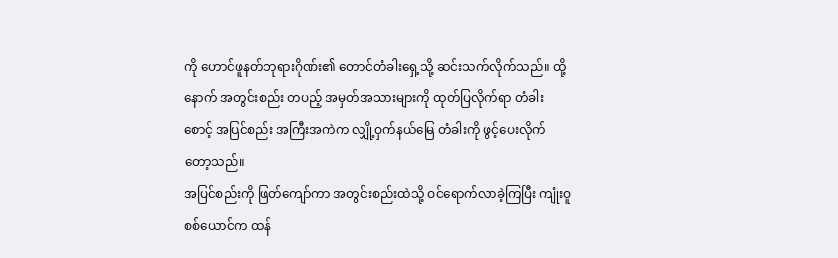ကို ဟောင်ဖူနတ်ဘုရားဂိုဏ်း၏ တောင်တံခါးရှေ့သို့ ဆင်းသက်လိုက်သည်။ ထို့နောက် အတွင်းစည်း တပည့် အမှတ်အသားများကို ထုတ်ပြလိုက်ရာ တံခါးစောင့် အပြင်စည်း အကြီးအကဲက လျှို့ဝှက်နယ်မြေ တံခါးကို ဖွင့်ပေးလိုက်တော့သည်။
အပြင်စည်းကို ဖြတ်ကျော်ကာ အတွင်းစည်းထဲသို့ ဝင်ရောက်လာခဲ့ကြပြီး ကျုံးဝူစစ်ယောင်က ထန်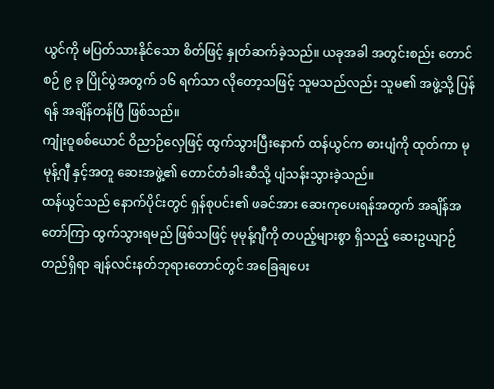ယွင်ကို မပြတ်သားနိုင်သော စိတ်ဖြင့် နှုတ်ဆက်ခဲ့သည်။ ယခုအခါ အတွင်းစည်း တောင်စဉ် ၉ ခု ပြိုင်ပွဲအတွက် ၁၆ ရက်သာ လိုတော့သဖြင့် သူမသည်လည်း သူမ၏ အဖွဲ့သို့ ပြန်ရန် အချိန်တန်ပြီ ဖြစ်သည်။
ကျုံးဝူစစ်ယောင် ဝိညာဉ်လှေဖြင့် ထွက်သွားပြီးနောက် ထန်ယွင်က ဓားပျံကို ထုတ်ကာ မုမုန့်ဂျီ နှင့်အတူ ဆေးအဖွဲ့၏ တောင်တံခါးဆီသို့ ပျံသန်းသွားခဲ့သည်။
ထန်ယွင်သည် နောက်ပိုင်းတွင် ရှန်စုပင်း၏ ဖခင်အား ဆေးကုပေးရန်အတွက် အချိန်အတော်ကြာ ထွက်သွားရမည် ဖြစ်သဖြင့် မုမုန့်ဂျီကို တပည့်များစွာ ရှိသည့် ဆေးဥယျာဉ် တည်ရှိရာ ချန်လင်းနတ်ဘုရားတောင်တွင် အခြေချပေး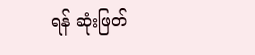ရန် ဆုံးဖြတ်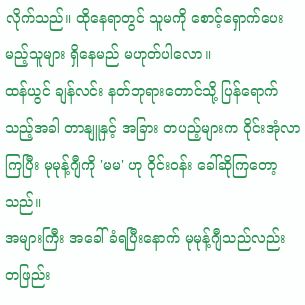လိုက်သည်။ ထိုနေရာတွင် သူမကို စောင့်ရှောက်ပေးမည့်သူများ ရှိနေမည် မဟုတ်ပါလော။
ထန်ယွင် ချန်လင်း နတ်ဘုရားတောင်သို့ ပြန်ရောက်သည့်အခါ တာနျူနှင့် အခြား တပည့်များက ဝိုင်းအုံလာကြပြီး မုမုန့်ဂျီကို 'မမ' ဟု ဝိုင်းဝန်း ခေါ်ဆိုကြတော့သည်။
အများကြီး အခေါ်ခံရပြီးနောက် မုမုန့်ဂျီသည်လည်း တဖြည်း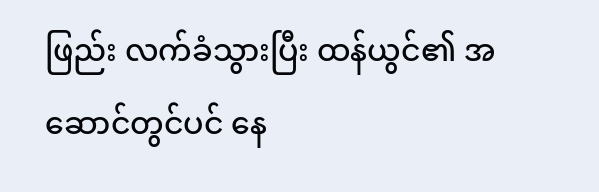ဖြည်း လက်ခံသွားပြီး ထန်ယွင်၏ အဆောင်တွင်ပင် နေ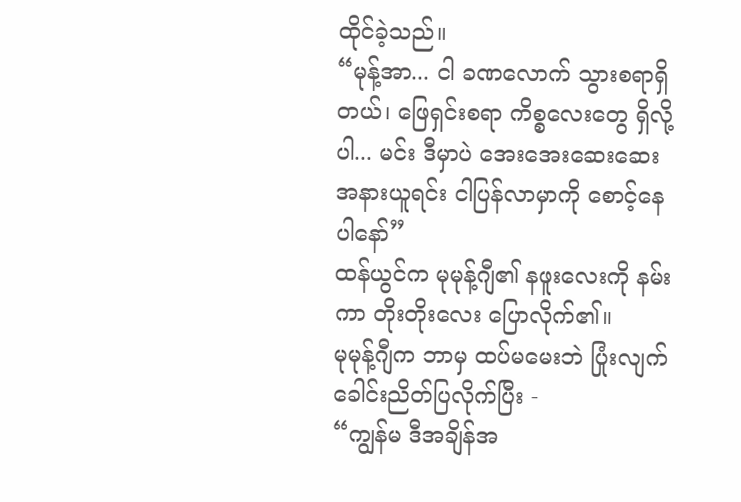ထိုင်ခဲ့သည်။
“မုန့်အာ... ငါ ခဏလောက် သွားစရာရှိတယ်၊ ဖြေရှင်းစရာ ကိစ္စလေးတွေ ရှိလို့ပါ... မင်း ဒီမှာပဲ အေးအေးဆေးဆေး အနားယူရင်း ငါပြန်လာမှာကို စောင့်နေပါနော်”
ထန်ယွင်က မုမုန့်ဂျီ၏ နဖူးလေးကို နမ်းကာ တိုးတိုးလေး ပြောလိုက်၏။
မုမုန့်ဂျီက ဘာမှ ထပ်မမေးဘဲ ပြုံးလျက် ခေါင်းညိတ်ပြလိုက်ပြီး -
“ကျွန်မ ဒီအချိန်အ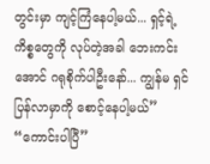တွင်းမှာ ကျင့်ကြံနေပါ့မယ်... ရှင့်ရဲ့ ကိစ္စတွေကို လုပ်တဲ့အခါ ဘေးကင်းအောင် ဂရုစိုက်ပါဦးနော်... ကျွန်မ ရှင်ပြန်လာမှာကို စောင့်နေပါ့မယ်”
“ကောင်းပါပြီ”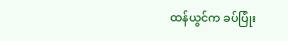ထန်ယွင်က ခပ်ပြုံး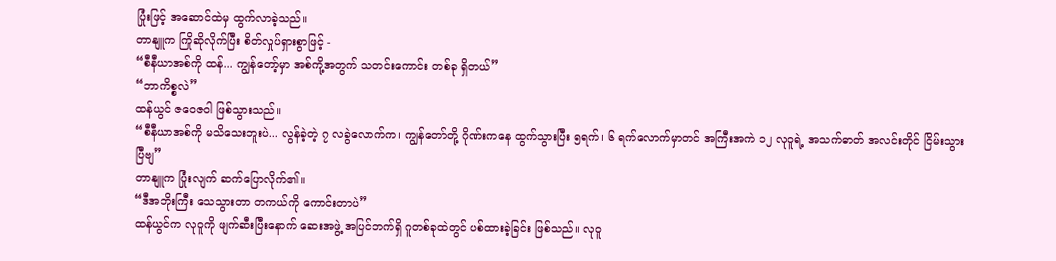ပြုံးဖြင့် အဆောင်ထဲမှ ထွက်လာခဲ့သည်။
တာနျူက ကြိုဆိုလိုက်ပြီး စိတ်လှုပ်ရှားစွာဖြင့် -
“စီနီယာအစ်ကို ထန်... ကျွန်တော့်မှာ အစ်ကို့အတွက် သတင်းကောင်း တစ်ခု ရှိတယ်”
“ဘာကိစ္စလဲ”
ထန်ယွင် ဇဝေဇဝါ ဖြစ်သွားသည်။
“စီနီယာအစ်ကို မသိသေးဘူးပဲ... လွန်ခဲ့တဲ့ ၇ လခွဲလောက်က၊ ကျွန်တော်တို့ ဂိုဏ်းကနေ ထွက်သွားပြီး ၅ရက်၊ ၆ ရက်လောက်မှာတင် အကြီးအကဲ ၁၂ လုဝူရဲ့ အသက်ဓာတ် အလင်းတိုင် ငြိမ်းသွားပြီဗျ”
တာနျူက ပြုံးလျက် ဆက်ပြောလိုက်၏။
“ဒီအဘိုးကြီး သေသွားတာ တကယ်ကို ကောင်းတာပဲ”
ထန်ယွင်က လုဝူကို ဖျက်ဆီးပြီးနောက် ဆေးအဖွဲ့ အပြင်ဘက်ရှိ ဂူတစ်ခုထဲတွင် ပစ်ထားခဲ့ခြင်း ဖြစ်သည်။ လုဝူ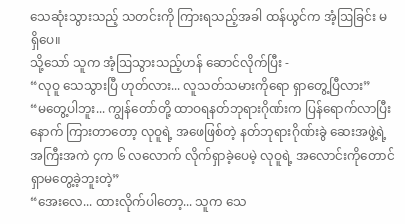သေဆုံးသွားသည့် သတင်းကို ကြားရသည့်အခါ ထန်ယွင်က အံ့ဩခြင်း မရှိပေ။
သို့သော် သူက အံ့ဩသွားသည့်ဟန် ဆောင်လိုက်ပြီး -
“လုဝူ သေသွားပြီ ဟုတ်လား... လူသတ်သမားကိုရော ရှာတွေ့ပြီလား”
“မတွေ့ပါဘူး... ကျွန်တော်တို့ ထာဝရနတ်ဘုရားဂိုဏ်းက ပြန်ရောက်လာပြီးနောက် ကြားတာတော့ လုဝူရဲ့ အဖေဖြစ်တဲ့ နတ်ဘုရားဂိုဏ်းခွဲ ဆေးအဖွဲ့ရဲ့ အကြီးအကဲ ၄က ၆ လလောက် လိုက်ရှာခဲ့ပေမဲ့ လုဝူရဲ့ အလောင်းကိုတောင် ရှာမတွေ့ခဲ့ဘူးတဲ့”
“အေးလေ... ထားလိုက်ပါတော့... သူက သေ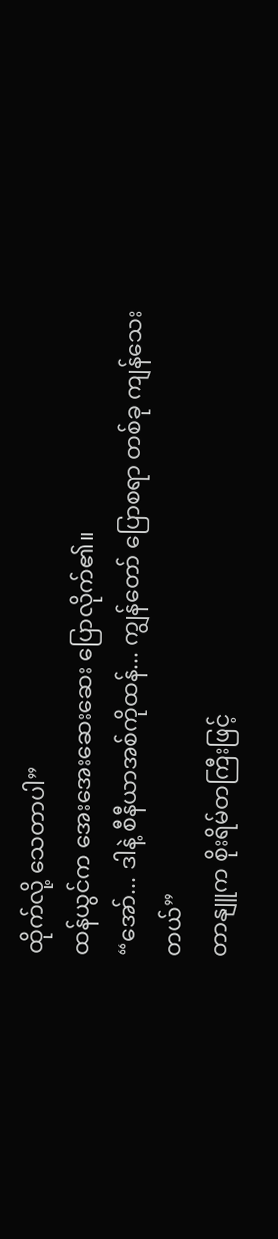ထိုက်လို့ သေတာပါ”
ထန်ယွင်က အေးအေးဆေးဆေး ပြောလိုက်၏။
“အော်... ဒါနဲ့ စီနီယာအစ်ကိုထန်... ကျွန်တော် ပြောစရာ တစ်ခု ကျန်သေးတယ်”
တာနျူက စိုးရိမ်တကြီးဖြင့်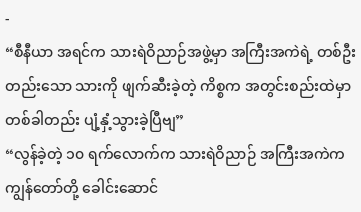-
“စီနီယာ အရင်က သားရဲဝိညာဉ်အဖွဲ့မှာ အကြီးအကဲရဲ့ တစ်ဦးတည်းသော သားကို ဖျက်ဆီးခဲ့တဲ့ ကိစ္စက အတွင်းစည်းထဲမှာ တစ်ခါတည်း ပျံ့နှံ့သွားခဲ့ပြီဗျ”
“လွန်ခဲ့တဲ့ ၁၀ ရက်လောက်က သားရဲဝိညာဉ် အကြီးအကဲက ကျွန်တော်တို့ ခေါင်းဆောင်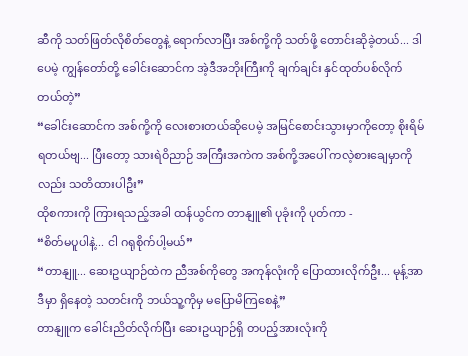ဆီကို သတ်ဖြတ်လိုစိတ်တွေနဲ့ ရောက်လာပြီး အစ်ကို့ကို သတ်ဖို့ တောင်းဆိုခဲ့တယ်... ဒါပေမဲ့ ကျွန်တော်တို့ ခေါင်းဆောင်က အဲ့ဒီအဘိုးကြီးကို ချက်ချင်း နှင်ထုတ်ပစ်လိုက်တယ်တဲ့”
“ခေါင်းဆောင်က အစ်ကို့ကို လေးစားတယ်ဆိုပေမဲ့ အမြင်စောင်းသွားမှာကိုတော့ စိုးရိမ်ရတယ်ဗျ... ပြီးတော့ သားရဲဝိညာဉ် အကြီးအကဲက အစ်ကို့အပေါ် ကလဲ့စားချေမှာကိုလည်း သတိထားပါဦး”
ထိုစကားကို ကြားရသည့်အခါ ထန်ယွင်က တာနျူ၏ ပုခုံးကို ပုတ်ကာ -
“စိတ်မပူပါနဲ့... ငါ ဂရုစိုက်ပါ့မယ်”
“တာနျူ... ဆေးဥယျာဉ်ထဲက ညီအစ်ကိုတွေ အကုန်လုံးကို ပြောထားလိုက်ဦး... မုန့်အာ ဒီမှာ ရှိနေတဲ့ သတင်းကို ဘယ်သူ့ကိုမှ မပြောမိကြစေနဲ့”
တာနျူက ခေါင်းညိတ်လိုက်ပြီး ဆေးဥယျာဉ်ရှိ တပည့်အားလုံးကို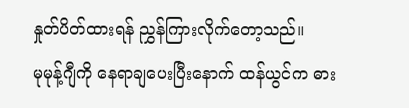နှုတ်ပိတ်ထားရန် ညွှန်ကြားလိုက်တော့သည်။
မုမုန့်ဂျီကို နေရာချပေးပြီးနောက် ထန်ယွင်က ဓား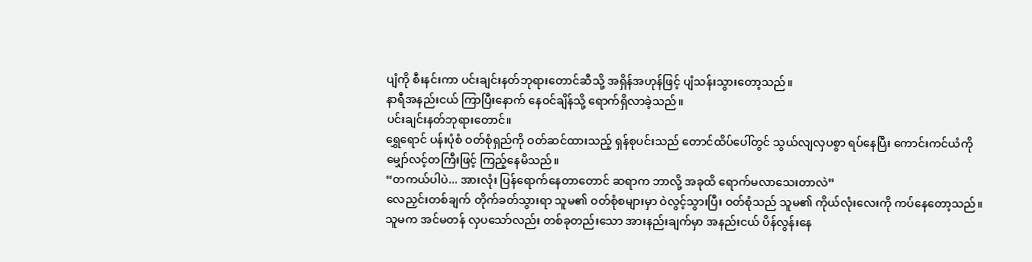ပျံကို စီးနင်းကာ ပင်းချင်းနတ်ဘုရားတောင်ဆီသို့ အရှိန်အဟုန်ဖြင့် ပျံသန်းသွားတော့သည်။
နာရီအနည်းငယ် ကြာပြီးနောက် နေဝင်ချိန်သို့ ရောက်ရှိလာခဲ့သည်။
ပင်းချင်းနတ်ဘုရားတောင်။
ရွှေရောင် ပန်းပုံစံ ဝတ်စုံရှည်ကို ဝတ်ဆင်ထားသည့် ရှန်စုပင်းသည် တောင်ထိပ်ပေါ်တွင် သွယ်လျလှပစွာ ရပ်နေပြီး ကောင်းကင်ယံကို မျှော်လင့်တကြီးဖြင့် ကြည့်နေမိသည်။
“တကယ်ပါပဲ... အားလုံး ပြန်ရောက်နေတာတောင် ဆရာက ဘာလို့ အခုထိ ရောက်မလာသေးတာလဲ”
လေညှင်းတစ်ချက် တိုက်ခတ်သွားရာ သူမ၏ ဝတ်စုံစများမှာ ဝဲလွင့်သွားပြီး ဝတ်စုံသည် သူမ၏ ကိုယ်လုံးလေးကို ကပ်နေတော့သည်။
သူမက အင်မတန် လှပသော်လည်း တစ်ခုတည်းသော အားနည်းချက်မှာ အနည်းငယ် ပိန်လွန်းနေ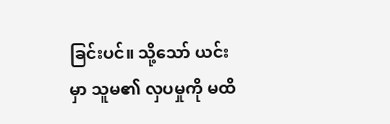ခြင်းပင်။ သို့သော် ယင်းမှာ သူမ၏ လှပမှုကို မထိ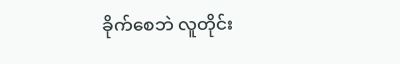ခိုက်စေဘဲ လူတိုင်း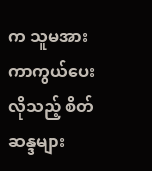က သူမအား ကာကွယ်ပေးလိုသည့် စိတ်ဆန္ဒများ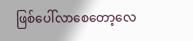ဖြစ်ပေါ်လာစေတော့လေ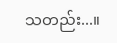သတည်း...။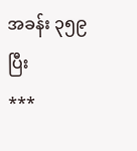အခန်း ၃၅၉ ပြီး
***